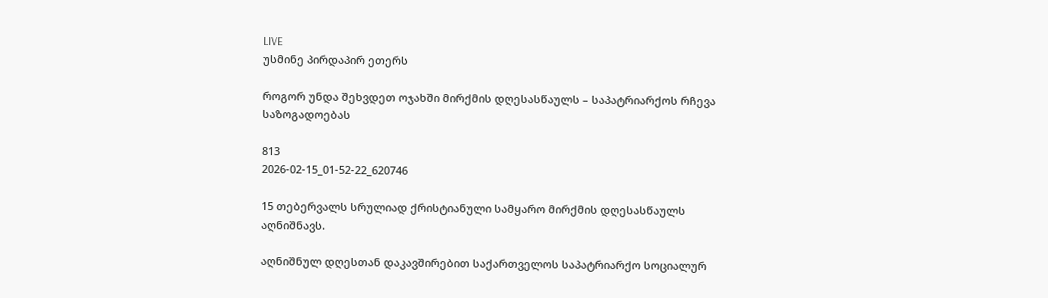LIVE
უსმინე პირდაპირ ეთერს

როგორ უნდა შეხვდეთ ოჯახში მირქმის დღესასწაულს – საპატრიარქოს რჩევა საზოგადოებას

813
2026-02-15_01-52-22_620746

15 თებერვალს სრულიად ქრისტიანული სამყარო მირქმის დღესასწაულს აღნიშნავს.

აღნიშნულ დღესთან დაკავშირებით საქართველოს საპატრიარქო სოციალურ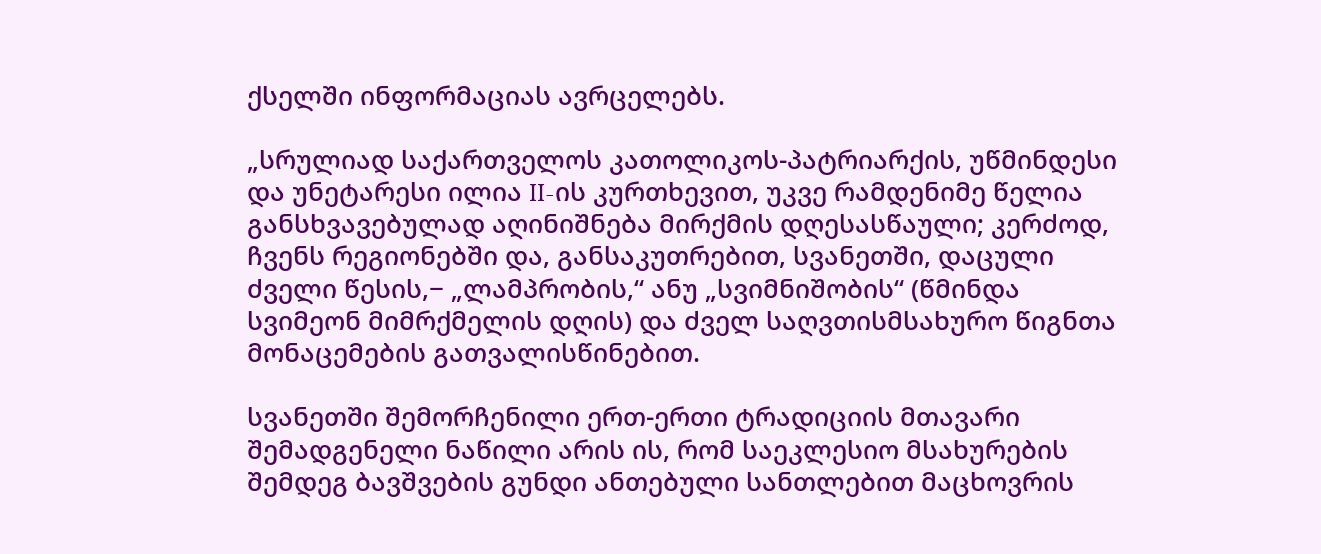ქსელში ინფორმაციას ავრცელებს.

„სრულიად საქართველოს კათოლიკოს-პატრიარქის, უწმინდესი და უნეტარესი ილია II-ის კურთხევით, უკვე რამდენიმე წელია განსხვავებულად აღინიშნება მირქმის დღესასწაული; კერძოდ, ჩვენს რეგიონებში და, განსაკუთრებით, სვანეთში, დაცული ძველი წესის,− „ლამპრობის,“ ანუ „სვიმნიშობის“ (წმინდა სვიმეონ მიმრქმელის დღის) და ძველ საღვთისმსახურო წიგნთა მონაცემების გათვალისწინებით.

სვანეთში შემორჩენილი ერთ-ერთი ტრადიციის მთავარი შემადგენელი ნაწილი არის ის, რომ საეკლესიო მსახურების შემდეგ ბავშვების გუნდი ანთებული სანთლებით მაცხოვრის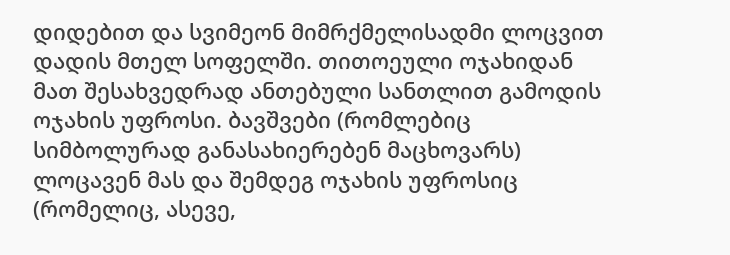დიდებით და სვიმეონ მიმრქმელისადმი ლოცვით დადის მთელ სოფელში. თითოეული ოჯახიდან მათ შესახვედრად ანთებული სანთლით გამოდის ოჯახის უფროსი. ბავშვები (რომლებიც სიმბოლურად განასახიერებენ მაცხოვარს) ლოცავენ მას და შემდეგ ოჯახის უფროსიც (რომელიც, ასევე,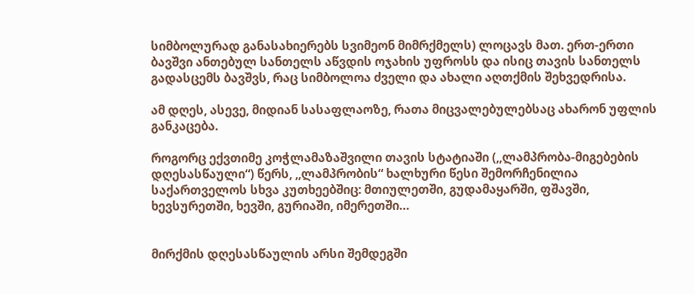სიმბოლურად განასახიერებს სვიმეონ მიმრქმელს) ლოცავს მათ. ერთ-ერთი ბავშვი ანთებულ სანთელს აწვდის ოჯახის უფროსს და ისიც თავის სანთელს გადასცემს ბავშვს, რაც სიმბოლოა ძველი და ახალი აღთქმის შეხვედრისა.

ამ დღეს, ასევე, მიდიან სასაფლაოზე, რათა მიცვალებულებსაც ახარონ უფლის განკაცება.

როგორც ექვთიმე კოჭლამაზაშვილი თავის სტატიაში (,,ლამპრობა-მიგებების დღესასწაული“) წერს, ,,ლამპრობის“ ხალხური წესი შემორჩენილია საქართველოს სხვა კუთხეებშიც: მთიულეთში, გუდამაყარში, ფშავში, ხევსურეთში, ხევში, გურიაში, იმერეთში…


მირქმის დღესასწაულის არსი შემდეგში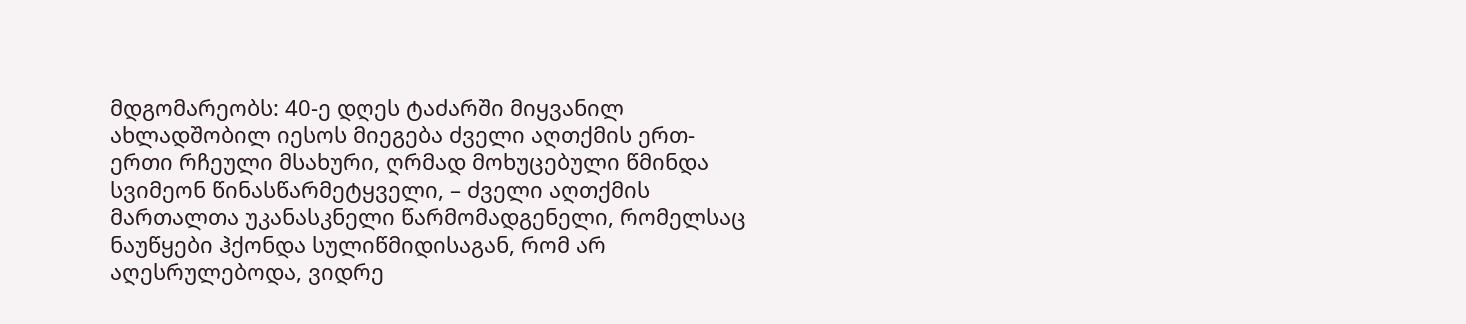მდგომარეობს: 40-ე დღეს ტაძარში მიყვანილ ახლადშობილ იესოს მიეგება ძველი აღთქმის ერთ-ერთი რჩეული მსახური, ღრმად მოხუცებული წმინდა სვიმეონ წინასწარმეტყველი, – ძველი აღთქმის მართალთა უკანასკნელი წარმომადგენელი, რომელსაც ნაუწყები ჰქონდა სულიწმიდისაგან, რომ არ აღესრულებოდა, ვიდრე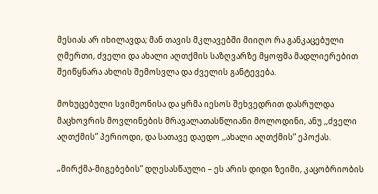მესიას არ იხილავდა; მან თავის მკლავებში მიიღო რა განკაცებული ღმერთი, ძველი და ახალი აღთქმის საზღვარზე მყოფმა მადლიერებით შეიწყნარა ახლის შემოსვლა და ძველის განტევება.

მოხუცებული სვიმეონისა და ყრმა იესოს შეხვედრით დასრულდა მაცხოვრის მოვლინების მრავალათასწლიანი მოლოდინი, ანუ ,,ძველი აღთქმის“ პერიოდი, და სათავე დაედო ,,ახალი აღთქმის“ ეპოქას.

„მირქმა-მიგებების“ დღესასწაული – ეს არის დიდი ზეიმი, კაცობრიობის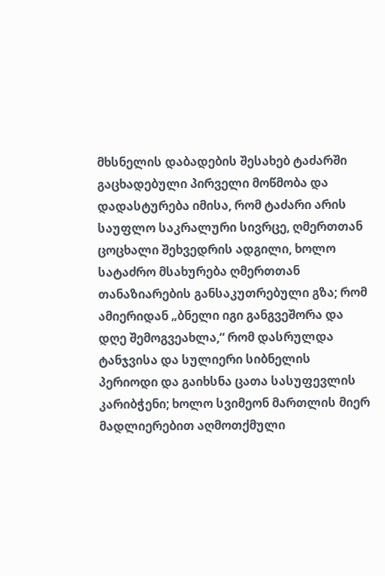მხსნელის დაბადების შესახებ ტაძარში გაცხადებული პირველი მოწმობა და დადასტურება იმისა, რომ ტაძარი არის საუფლო საკრალური სივრცე, ღმერთთან ცოცხალი შეხვედრის ადგილი, ხოლო სატაძრო მსახურება ღმერთთან თანაზიარების განსაკუთრებული გზა; რომ ამიერიდან „ბნელი იგი განგვეშორა და დღე შემოგვეახლა,“ რომ დასრულდა ტანჯვისა და სულიერი სიბნელის პერიოდი და გაიხსნა ცათა სასუფევლის კარიბჭენი; ხოლო სვიმეონ მართლის მიერ მადლიერებით აღმოთქმული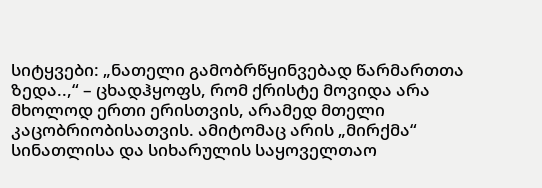სიტყვები: „ნათელი გამობრწყინვებად წარმართთა ზედა..,“ – ცხადჰყოფს, რომ ქრისტე მოვიდა არა მხოლოდ ერთი ერისთვის, არამედ მთელი კაცობრიობისათვის. ამიტომაც არის „მირქმა“ სინათლისა და სიხარულის საყოველთაო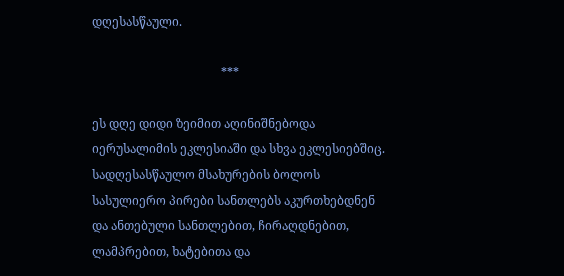დღესასწაული.

                                           ***

ეს დღე დიდი ზეიმით აღინიშნებოდა იერუსალიმის ეკლესიაში და სხვა ეკლესიებშიც. სადღესასწაულო მსახურების ბოლოს სასულიერო პირები სანთლებს აკურთხებდნენ და ანთებული სანთლებით, ჩირაღდნებით, ლამპრებით, ხატებითა და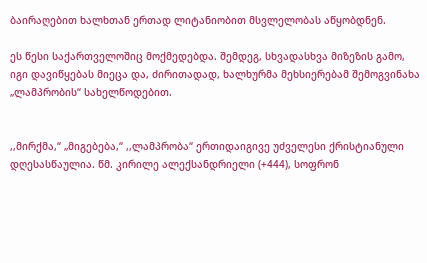ბაირაღებით ხალხთან ერთად ლიტანიობით მსვლელობას აწყობდნენ.

ეს წესი საქართველოშიც მოქმედებდა. შემდეგ, სხვადასხვა მიზეზის გამო, იგი დავიწყებას მიეცა და, ძირითადად, ხალხურმა მეხსიერებამ შემოგვინახა „ლამპრობის“ სახელწოდებით.


,,მირქმა,“ „მიგებება,“ ,,ლამპრობა“ ერთიდაიგივე უძველესი ქრისტიანული დღესასწაულია. წმ. კირილე ალექსანდრიელი (+444), სოფრონ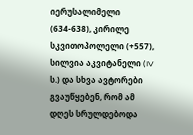იერუსალიმელი (634-638), კირილე სკვითოპოლელი (+557), სილვია აკვიტანელი (IV ს.) და სხვა ავტორები გვაუწყებენ, რომ ამ დღეს სრულდებოდა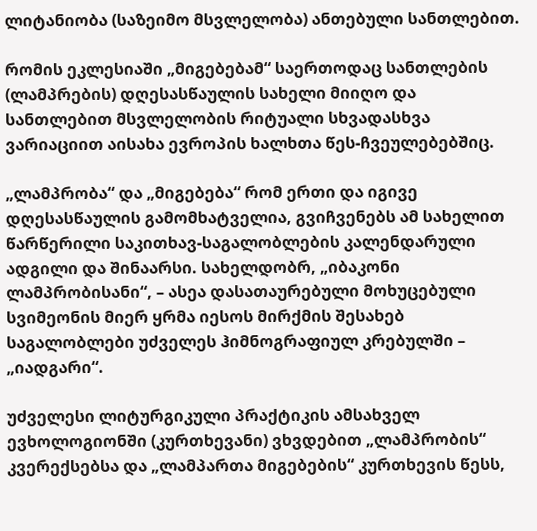ლიტანიობა (საზეიმო მსვლელობა) ანთებული სანთლებით.

რომის ეკლესიაში „მიგებებამ“ საერთოდაც სანთლების (ლამპრების) დღესასწაულის სახელი მიიღო და სანთლებით მსვლელობის რიტუალი სხვადასხვა ვარიაციით აისახა ევროპის ხალხთა წეს-ჩვეულებებშიც.

„ლამპრობა“ და „მიგებება“ რომ ერთი და იგივე დღესასწაულის გამომხატველია, გვიჩვენებს ამ სახელით წარწერილი საკითხავ-საგალობლების კალენდარული ადგილი და შინაარსი. სახელდობრ, „იბაკონი ლამპრობისანი“, – ასეა დასათაურებული მოხუცებული სვიმეონის მიერ ყრმა იესოს მირქმის შესახებ საგალობლები უძველეს ჰიმნოგრაფიულ კრებულში – „იადგარი“.

უძველესი ლიტურგიკული პრაქტიკის ამსახველ ევხოლოგიონში (კურთხევანი) ვხვდებით „ლამპრობის“ კვერექსებსა და „ლამპართა მიგებების“ კურთხევის წესს,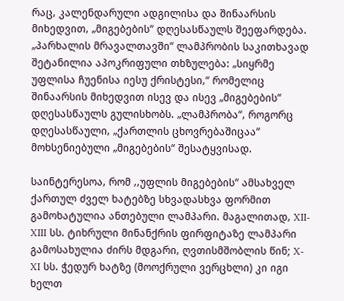რაც, კალენდარული ადგილისა და შინაარსის მიხედვით, „მიგებების“ დღესასწაულს შეეფარდება. „პარხალის მრავალთავში“ ლამპრობის საკითხავად შეტანილია აპოკრიფული თხზულება: „სიყრმე უფლისა ჩუენისა იესუ ქრისტესი,“ რომელიც შინაარსის მიხედვით ისევ და ისევ „მიგებების“ დღესასწაულს გულისხობს. „ლამპრობა“, როგორც დღესასწაული, „ქართლის ცხოვრებაშიცაა“ მოხსენიებული „მიგებების“ შესატყვისად.

საინტერესოა, რომ ,,უფლის მიგებების“ ამსახველ ქართულ ძველ ხატებზე სხვადასხვა ფორმით გამოხატულია ანთებული ლამპარი. მაგალითად, XII-XIII სს. ტიხრული მინანქრის ფირფიტაზე ლამპარი გამოსახულია ძირს მდგარი, ღვთისმშობლის წინ; X-XI სს. ჭედურ ხატზე (მოოქრული ვერცხლი) კი იგი ხელთ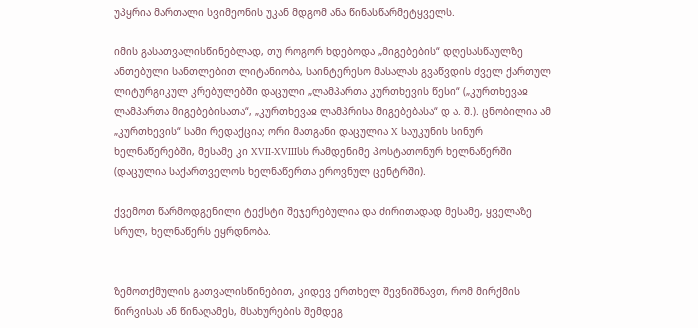უპყრია მართალი სვიმეონის უკან მდგომ ანა წინასწარმეტყველს.

იმის გასათვალისწინებლად, თუ როგორ ხდებოდა „მიგებების“ დღესასწაულზე ანთებული სანთლებით ლიტანიობა, საინტერესო მასალას გვაწვდის ძველ ქართულ ლიტურგიკულ კრებულებში დაცული „ლამპართა კურთხევის წესი“ („კურთხევაჲ ლამპართა მიგებებისათა“, „კურთხევაჲ ლამპრისა მიგებებასა“ დ ა. შ.). ცნობილია ამ „კურთხევის“ სამი რედაქცია; ორი მათგანი დაცულია X საუკუნის სინურ ხელნაწერებში, მესამე კი XVII-XVIIIსს რამდენიმე პოსტათონურ ხელნაწერში (დაცულია საქართველოს ხელნაწერთა ეროვნულ ცენტრში).

ქვემოთ წარმოდგენილი ტექსტი შეჯერებულია და ძირითადად მესამე, ყველაზე სრულ, ხელნაწერს ეყრდნობა.


ზემოთქმულის გათვალისწინებით, კიდევ ერთხელ შევნიშნავთ, რომ მირქმის წირვისას ან წინაღამეს, მსახურების შემდეგ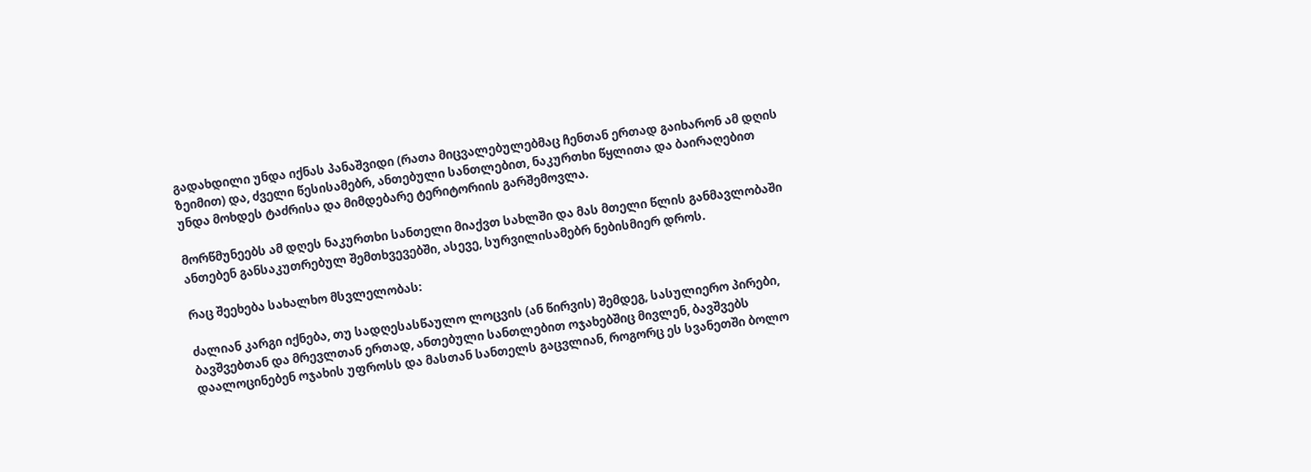გადახდილი უნდა იქნას პანაშვიდი (რათა მიცვალებულებმაც ჩენთან ერთად გაიხარონ ამ დღის ზეიმით) და, ძველი წესისამებრ, ანთებული სანთლებით, ნაკურთხი წყლითა და ბაირაღებით უნდა მოხდეს ტაძრისა და მიმდებარე ტერიტორიის გარშემოვლა.

მორწმუნეებს ამ დღეს ნაკურთხი სანთელი მიაქვთ სახლში და მას მთელი წლის განმავლობაში ანთებენ განსაკუთრებულ შემთხვევებში, ასევე, სურვილისამებრ ნებისმიერ დროს.

რაც შეეხება სახალხო მსვლელობას:

ძალიან კარგი იქნება, თუ სადღესასწაულო ლოცვის (ან წირვის) შემდეგ, სასულიერო პირები, ბავშვებთან და მრევლთან ერთად, ანთებული სანთლებით ოჯახებშიც მივლენ, ბავშვებს დაალოცინებენ ოჯახის უფროსს და მასთან სანთელს გაცვლიან, როგორც ეს სვანეთში ბოლო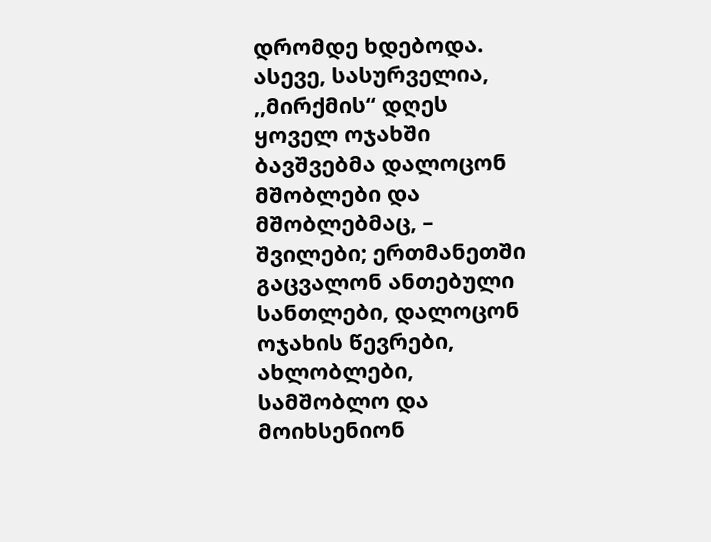დრომდე ხდებოდა. ასევე, სასურველია, ,,მირქმის“ დღეს ყოველ ოჯახში ბავშვებმა დალოცონ მშობლები და მშობლებმაც, – შვილები; ერთმანეთში გაცვალონ ანთებული სანთლები, დალოცონ ოჯახის წევრები, ახლობლები, სამშობლო და მოიხსენიონ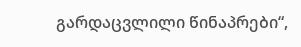გარდაცვლილი წინაპრები“,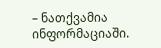– ნათქვამია ინფორმაციაში.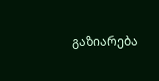გაზიარება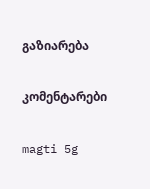გაზიარება

კომენტარები

magti 5g